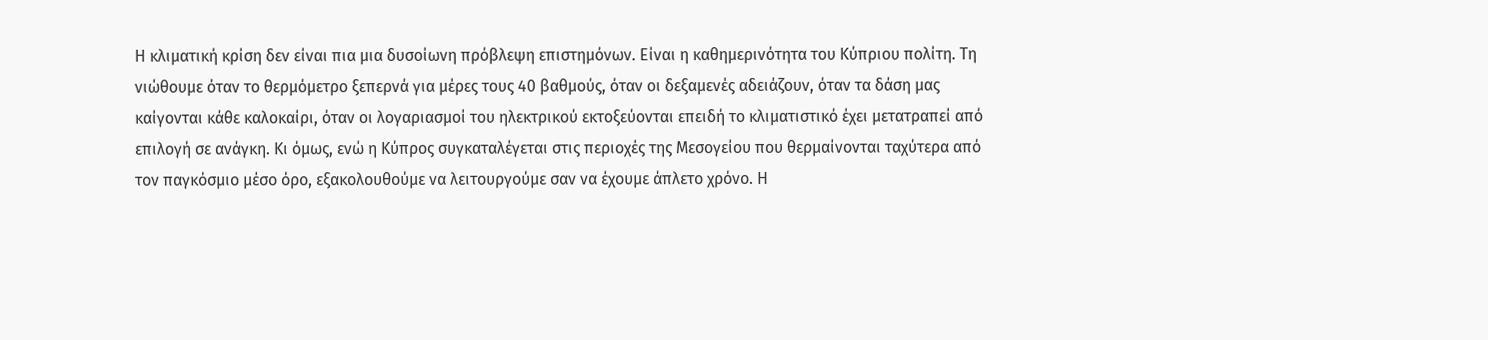Η κλιματική κρίση δεν είναι πια μια δυσοίωνη πρόβλεψη επιστημόνων. Είναι η καθημερινότητα του Κύπριου πολίτη. Τη νιώθουμε όταν το θερμόμετρο ξεπερνά για μέρες τους 40 βαθμούς, όταν οι δεξαμενές αδειάζουν, όταν τα δάση μας καίγονται κάθε καλοκαίρι, όταν οι λογαριασμοί του ηλεκτρικού εκτοξεύονται επειδή το κλιματιστικό έχει μετατραπεί από επιλογή σε ανάγκη. Κι όμως, ενώ η Κύπρος συγκαταλέγεται στις περιοχές της Μεσογείου που θερμαίνονται ταχύτερα από τον παγκόσμιο μέσο όρο, εξακολουθούμε να λειτουργούμε σαν να έχουμε άπλετο χρόνο. Η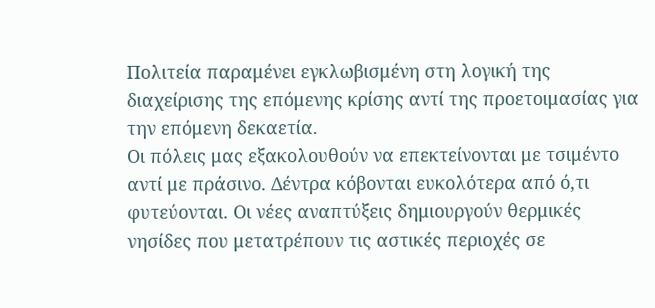Πολιτεία παραμένει εγκλωβισμένη στη λογική της διαχείρισης της επόμενης κρίσης αντί της προετοιμασίας για την επόμενη δεκαετία.
Οι πόλεις μας εξακολουθούν να επεκτείνονται με τσιμέντο αντί με πράσινο. Δέντρα κόβονται ευκολότερα από ό,τι φυτεύονται. Οι νέες αναπτύξεις δημιουργούν θερμικές νησίδες που μετατρέπουν τις αστικές περιοχές σε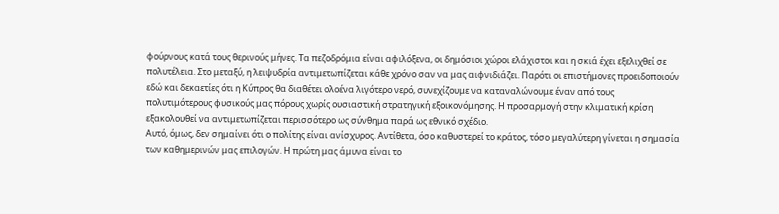φούρνους κατά τους θερινούς μήνες. Τα πεζοδρόμια είναι αφιλόξενα, οι δημόσιοι χώροι ελάχιστοι και η σκιά έχει εξελιχθεί σε πολυτέλεια. Στο μεταξύ, η λειψυδρία αντιμετωπίζεται κάθε χρόνο σαν να μας αιφνιδιάζει. Παρότι οι επιστήμονες προειδοποιούν εδώ και δεκαετίες ότι η Κύπρος θα διαθέτει ολοένα λιγότερο νερό, συνεχίζουμε να καταναλώνουμε έναν από τους πολυτιμότερους φυσικούς μας πόρους χωρίς ουσιαστική στρατηγική εξοικονόμησης. Η προσαρμογή στην κλιματική κρίση εξακολουθεί να αντιμετωπίζεται περισσότερο ως σύνθημα παρά ως εθνικό σχέδιο.
Αυτό, όμως, δεν σημαίνει ότι ο πολίτης είναι ανίσχυρος. Αντίθετα, όσο καθυστερεί το κράτος, τόσο μεγαλύτερη γίνεται η σημασία των καθημερινών μας επιλογών. Η πρώτη μας άμυνα είναι το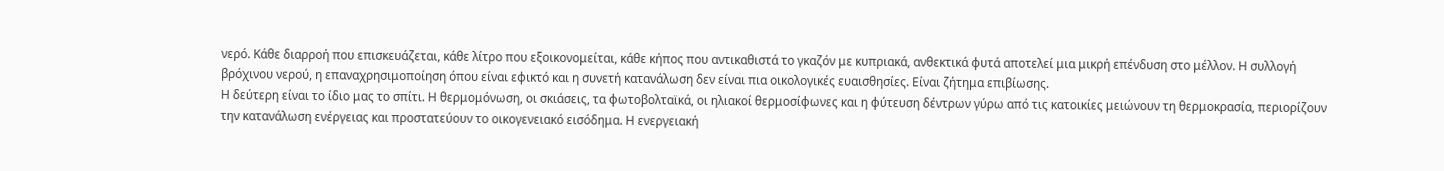νερό. Κάθε διαρροή που επισκευάζεται, κάθε λίτρο που εξοικονομείται, κάθε κήπος που αντικαθιστά το γκαζόν με κυπριακά, ανθεκτικά φυτά αποτελεί μια μικρή επένδυση στο μέλλον. Η συλλογή βρόχινου νερού, η επαναχρησιμοποίηση όπου είναι εφικτό και η συνετή κατανάλωση δεν είναι πια οικολογικές ευαισθησίες. Είναι ζήτημα επιβίωσης.
Η δεύτερη είναι το ίδιο μας το σπίτι. Η θερμομόνωση, οι σκιάσεις, τα φωτοβολταϊκά, οι ηλιακοί θερμοσίφωνες και η φύτευση δέντρων γύρω από τις κατοικίες μειώνουν τη θερμοκρασία, περιορίζουν την κατανάλωση ενέργειας και προστατεύουν το οικογενειακό εισόδημα. Η ενεργειακή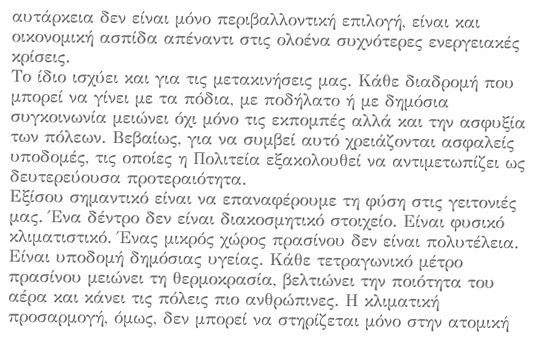αυτάρκεια δεν είναι μόνο περιβαλλοντική επιλογή, είναι και οικονομική ασπίδα απέναντι στις ολοένα συχνότερες ενεργειακές κρίσεις.
Το ίδιο ισχύει και για τις μετακινήσεις μας. Κάθε διαδρομή που μπορεί να γίνει με τα πόδια, με ποδήλατο ή με δημόσια συγκοινωνία μειώνει όχι μόνο τις εκπομπές αλλά και την ασφυξία των πόλεων. Βεβαίως, για να συμβεί αυτό χρειάζονται ασφαλείς υποδομές, τις οποίες η Πολιτεία εξακολουθεί να αντιμετωπίζει ως δευτερεύουσα προτεραιότητα.
Εξίσου σημαντικό είναι να επαναφέρουμε τη φύση στις γειτονιές μας. Ένα δέντρο δεν είναι διακοσμητικό στοιχείο. Είναι φυσικό κλιματιστικό. Ένας μικρός χώρος πρασίνου δεν είναι πολυτέλεια. Είναι υποδομή δημόσιας υγείας. Κάθε τετραγωνικό μέτρο πρασίνου μειώνει τη θερμοκρασία, βελτιώνει την ποιότητα του αέρα και κάνει τις πόλεις πιο ανθρώπινες. Η κλιματική προσαρμογή, όμως, δεν μπορεί να στηρίζεται μόνο στην ατομική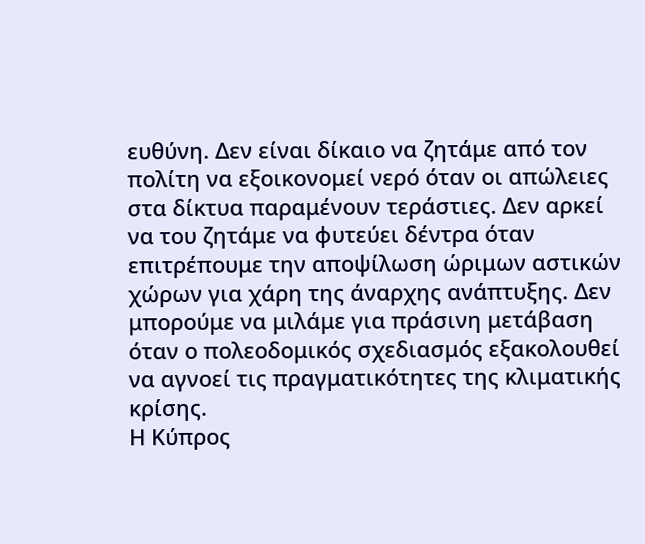ευθύνη. Δεν είναι δίκαιο να ζητάμε από τον πολίτη να εξοικονομεί νερό όταν οι απώλειες στα δίκτυα παραμένουν τεράστιες. Δεν αρκεί να του ζητάμε να φυτεύει δέντρα όταν επιτρέπουμε την αποψίλωση ώριμων αστικών χώρων για χάρη της άναρχης ανάπτυξης. Δεν μπορούμε να μιλάμε για πράσινη μετάβαση όταν ο πολεοδομικός σχεδιασμός εξακολουθεί να αγνοεί τις πραγματικότητες της κλιματικής κρίσης.
Η Κύπρος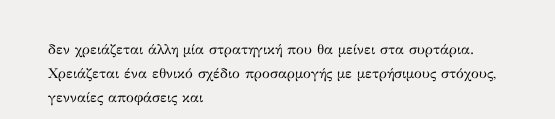δεν χρειάζεται άλλη μία στρατηγική που θα μείνει στα συρτάρια. Χρειάζεται ένα εθνικό σχέδιο προσαρμογής με μετρήσιμους στόχους, γενναίες αποφάσεις και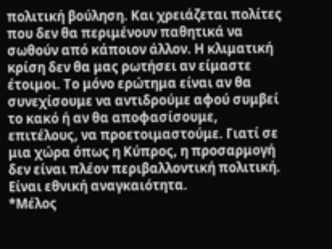πολιτική βούληση. Και χρειάζεται πολίτες που δεν θα περιμένουν παθητικά να σωθούν από κάποιον άλλον. Η κλιματική κρίση δεν θα μας ρωτήσει αν είμαστε έτοιμοι. Το μόνο ερώτημα είναι αν θα συνεχίσουμε να αντιδρούμε αφού συμβεί το κακό ή αν θα αποφασίσουμε, επιτέλους, να προετοιμαστούμε. Γιατί σε μια χώρα όπως η Κύπρος, η προσαρμογή δεν είναι πλέον περιβαλλοντική πολιτική. Είναι εθνική αναγκαιότητα.
*Μέλος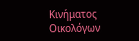Κινήματος Οικολόγων